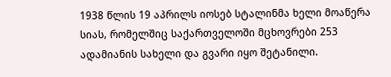1938 წლის 19 აპრილს იოსებ სტალინმა ხელი მოაწერა სიას, რომელშიც საქართველოში მცხოვრები 253 ადამიანის სახელი და გვარი იყო შეტანილი.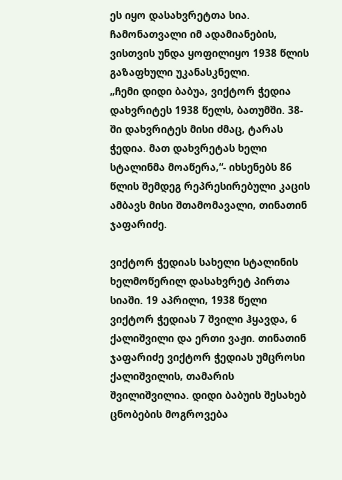ეს იყო დასახვრეტთა სია. ჩამონათვალი იმ ადამიანების, ვისთვის უნდა ყოფილიყო 1938 წლის გაზაფხული უკანასკნელი.
„ჩემი დიდი ბაბუა, ვიქტორ ჭედია დახვრიტეს 1938 წელს, ბათუმში. 38-ში დახვრიტეს მისი ძმაც, ტარას ჭედია. მათ დახვრეტას ხელი სტალინმა მოაწერა,“- იხსენებს 86 წლის შემდეგ რეპრესირებული კაცის ამბავს მისი შთამომავალი, თინათინ ჯაფარიძე.

ვიქტორ ჭედიას სახელი სტალინის ხელმოწერილ დასახვრეტ პირთა სიაში. 19 აპრილი, 1938 წელი
ვიქტორ ჭედიას 7 შვილი ჰყავდა, 6 ქალიშვილი და ერთი ვაჟი. თინათინ ჯაფარიძე ვიქტორ ჭედიას უმცროსი ქალიშვილის, თამარის შვილიშვილია. დიდი ბაბუის შესახებ ცნობების მოგროვება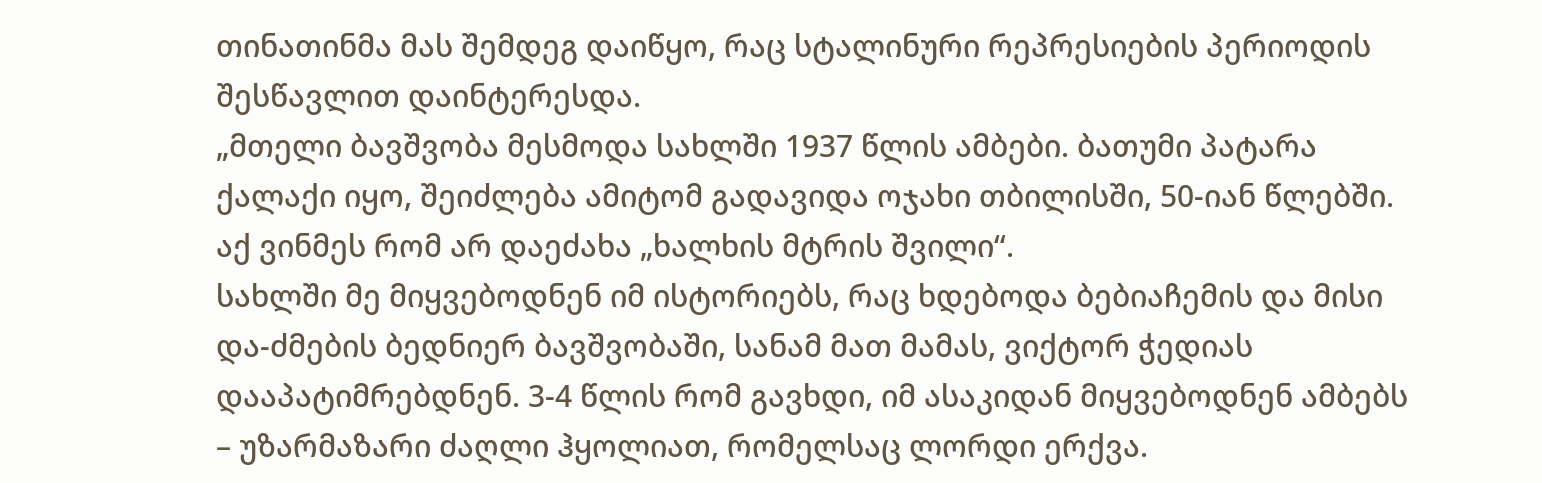თინათინმა მას შემდეგ დაიწყო, რაც სტალინური რეპრესიების პერიოდის შესწავლით დაინტერესდა.
„მთელი ბავშვობა მესმოდა სახლში 1937 წლის ამბები. ბათუმი პატარა ქალაქი იყო, შეიძლება ამიტომ გადავიდა ოჯახი თბილისში, 50-იან წლებში. აქ ვინმეს რომ არ დაეძახა „ხალხის მტრის შვილი“.
სახლში მე მიყვებოდნენ იმ ისტორიებს, რაც ხდებოდა ბებიაჩემის და მისი და-ძმების ბედნიერ ბავშვობაში, სანამ მათ მამას, ვიქტორ ჭედიას დააპატიმრებდნენ. 3-4 წლის რომ გავხდი, იმ ასაკიდან მიყვებოდნენ ამბებს – უზარმაზარი ძაღლი ჰყოლიათ, რომელსაც ლორდი ერქვა.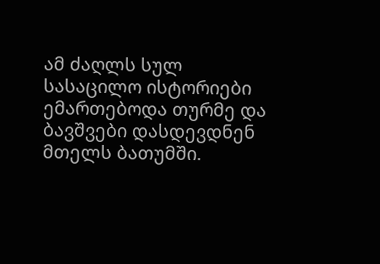ამ ძაღლს სულ სასაცილო ისტორიები ემართებოდა თურმე და ბავშვები დასდევდნენ მთელს ბათუმში.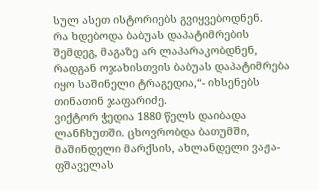სულ ასეთ ისტორიებს გვიყვებოდნენ.
რა ხდებოდა ბაბუას დაპატიმრების შემდეგ, მაგაზე არ ლაპარაკობდნენ, რადგან ოჯახისთვის ბაბუას დაპატიმრება იყო საშინელი ტრაგედია,“- იხსენებს თინათინ ჯაფარიძე.
ვიქტორ ჭედია 1880 წელს დაიბადა ლანჩხუთში. ცხოვრობდა ბათუმში, მაშინდელი მარქსის, ახლანდელი ვაჟა-ფშაველას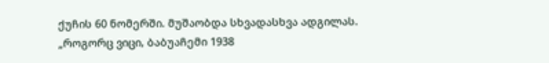ქუჩის 60 ნომერში. მუშაობდა სხვადასხვა ადგილას.
„როგორც ვიცი, ბაბუაჩემი 1938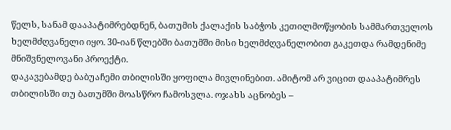წელს, სანამ დააპატიმრებდნენ, ბათუმის ქალაქის საბჭოს კეთილმოწყობის სამმართველოს ხელმძღვანელი იყო. 30-იან წლებში ბათუმში მისი ხელმძღვანელობით გაკეთდა რამდენიმე მნიშვნელოვანი პროექტი.
დაკავებამდე ბაბუაჩემი თბილისში ყოფილა მივლინებით. ამიტომ არ ვიცით დააპატიმრეს თბილისში თუ ბათუმში მოასწრო ჩამოსვლა. ოჯახს აცნობეს –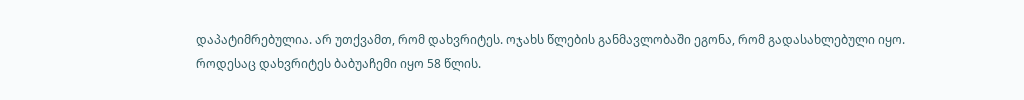დაპატიმრებულია. არ უთქვამთ, რომ დახვრიტეს. ოჯახს წლების განმავლობაში ეგონა, რომ გადასახლებული იყო.
როდესაც დახვრიტეს ბაბუაჩემი იყო 58 წლის.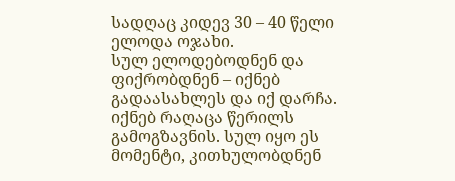სადღაც კიდევ 30 – 40 წელი ელოდა ოჯახი.
სულ ელოდებოდნენ და ფიქრობდნენ – იქნებ გადაასახლეს და იქ დარჩა. იქნებ რაღაცა წერილს გამოგზავნის. სულ იყო ეს მომენტი, კითხულობდნენ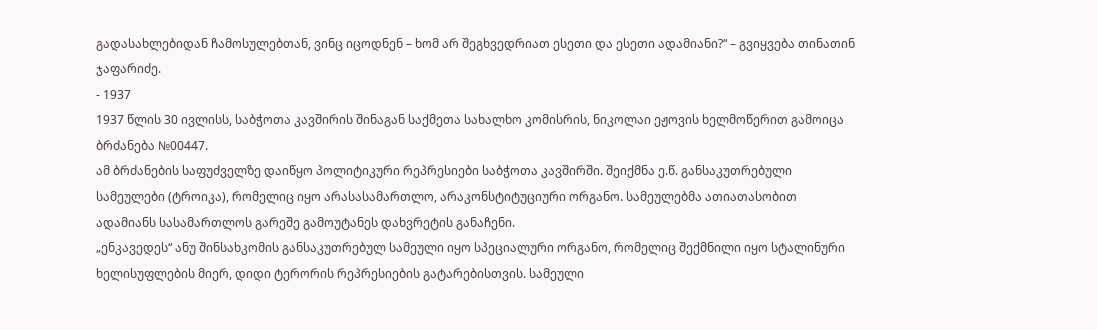გადასახლებიდან ჩამოსულებთან, ვინც იცოდნენ – ხომ არ შეგხვედრიათ ესეთი და ესეთი ადამიანი?“ – გვიყვება თინათინ ჯაფარიძე.
- 1937
1937 წლის 30 ივლისს, საბჭოთა კავშირის შინაგან საქმეთა სახალხო კომისრის, ნიკოლაი ეჟოვის ხელმოწერით გამოიცა ბრძანება №00447.
ამ ბრძანების საფუძველზე დაიწყო პოლიტიკური რეპრესიები საბჭოთა კავშირში. შეიქმნა ე.წ. განსაკუთრებული სამეულები (ტროიკა), რომელიც იყო არასასამართლო, არაკონსტიტუციური ორგანო. სამეულებმა ათიათასობით ადამიანს სასამართლოს გარეშე გამოუტანეს დახვრეტის განაჩენი.
„ენკავედეს“ ანუ შინსახკომის განსაკუთრებულ სამეული იყო სპეციალური ორგანო, რომელიც შექმნილი იყო სტალინური ხელისუფლების მიერ, დიდი ტერორის რეპრესიების გატარებისთვის. სამეული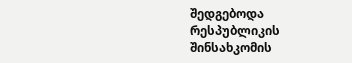შედგებოდა რესპუბლიკის შინსახკომის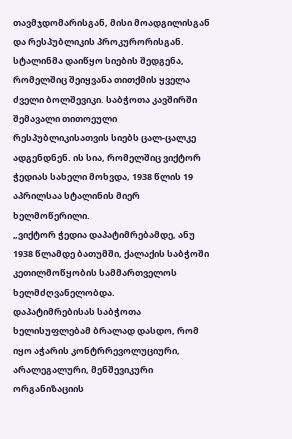თავმჯდომარისგან, მისი მოადგილისგან და რესპუბლიკის პროკურორისგან.
სტალინმა დაიწყო სიების შედგენა, რომელშიც შეიყვანა თითქმის ყველა ძველი ბოლშევიკი. საბჭოთა კავშირში შემავალი თითოეული რესპუბლიკისათვის სიებს ცალ-ცალკე ადგენდნენ. ის სია, რომელშიც ვიქტორ ჭედიას სახელი მოხვდა, 1938 წლის 19 აპრილსაა სტალინის მიერ ხელმოწერილი.
„ვიქტორ ჭედია დაპატიმრებამდე, ანუ 1938 წლამდე ბათუმში, ქალაქის საბჭოში კეთილმოწყობის სამმართველოს ხელმძღვანელობდა.
დაპატიმრებისას საბჭოთა ხელისუფლებამ ბრალად დასდო, რომ იყო აჭარის კონტრრევოლუციური, არალეგალური, მენშევიკური ორგანიზაციის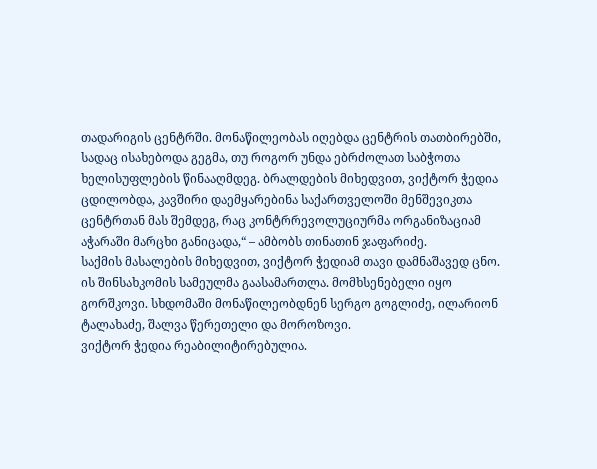თადარიგის ცენტრში. მონაწილეობას იღებდა ცენტრის თათბირებში, სადაც ისახებოდა გეგმა, თუ როგორ უნდა ებრძოლათ საბჭოთა ხელისუფლების წინააღმდეგ. ბრალდების მიხედვით, ვიქტორ ჭედია ცდილობდა, კავშირი დაემყარებინა საქართველოში მენშევიკთა ცენტრთან მას შემდეგ, რაც კონტრრევოლუციურმა ორგანიზაციამ აჭარაში მარცხი განიცადა,“ – ამბობს თინათინ ჯაფარიძე.
საქმის მასალების მიხედვით, ვიქტორ ჭედიამ თავი დამნაშავედ ცნო. ის შინსახკომის სამეულმა გაასამართლა. მომხსენებელი იყო გორშკოვი. სხდომაში მონაწილეობდნენ სერგო გოგლიძე, ილარიონ ტალახაძე, შალვა წერეთელი და მოროზოვი.
ვიქტორ ჭედია რეაბილიტირებულია.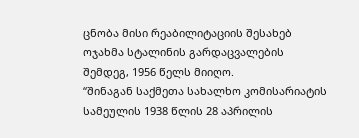ცნობა მისი რეაბილიტაციის შესახებ ოჯახმა სტალინის გარდაცვალების შემდეგ, 1956 წელს მიიღო.
“შინაგან საქმეთა სახალხო კომისარიატის სამეულის 1938 წლის 28 აპრილის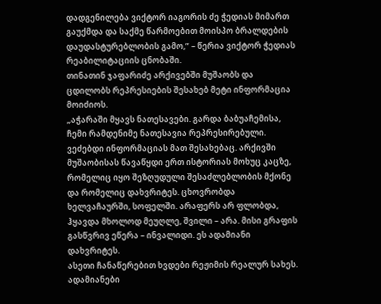დადგენილება ვიქტორ იაგორის ძე ჭედიას მიმართ გაუქმდა და საქმე წარმოებით მოისპო ბრალდების დაუდასტურებლობის გამო,” – წერია ვიქტორ ჭედიას რეაბილიტაციის ცნობაში.
თინათინ ჯაფარიძე არქივებში მუშაობს და ცდილობს რეპრესიების შესახებ მეტი ინფორმაცია მოიძიოს.
„აჭარაში მყავს ნათესავები. გარდა ბაბუაჩემისა, ჩემი რამდენიმე ნათესავია რეპრესირებული. ვეძებდი ინფორმაციას მათ შესახებაც. არქივში მუშაობისას წავაწყდი ერთ ისტორიას მოხუც კაცზე, რომელიც იყო შეზღუდული შესაძლებლობის მქონე და რომელიც დახვრიტეს. ცხოვრობდა ხელვაჩაურში, სოფელში. არაფერს არ ფლობდა, ჰყავდა მხოლოდ მეუღლე, შვილი – არა. მისი გრაფის გასწვრივ ეწერა – ინვალიდი. ეს ადამიანი დახვრიტეს.
ასეთი ჩანაწერებით ხვდები რეჟიმის რეალურ სახეს. ადამიანები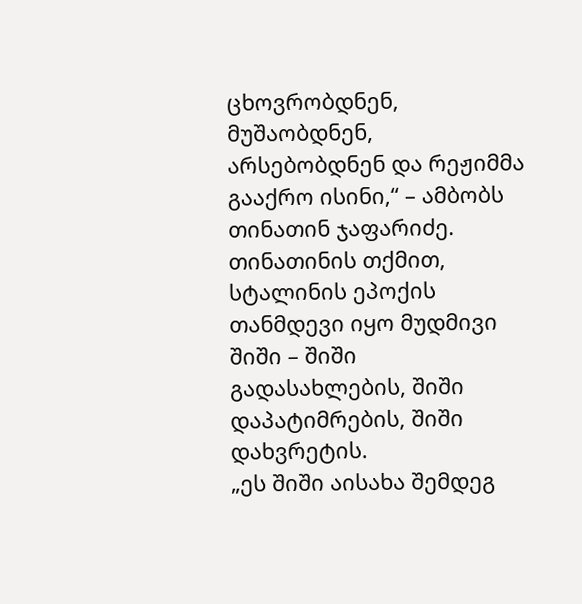ცხოვრობდნენ, მუშაობდნენ, არსებობდნენ და რეჟიმმა გააქრო ისინი,“ – ამბობს თინათინ ჯაფარიძე.
თინათინის თქმით, სტალინის ეპოქის თანმდევი იყო მუდმივი შიში – შიში გადასახლების, შიში დაპატიმრების, შიში დახვრეტის.
„ეს შიში აისახა შემდეგ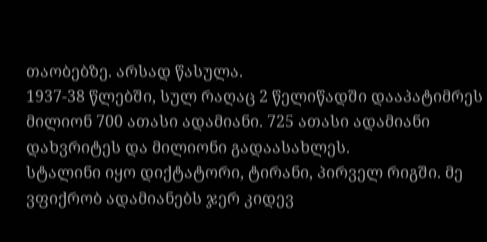თაობებზე. არსად წასულა.
1937-38 წლებში, სულ რაღაც 2 წელიწადში დააპატიმრეს მილიონ 700 ათასი ადამიანი. 725 ათასი ადამიანი დახვრიტეს და მილიონი გადაასახლეს.
სტალინი იყო დიქტატორი, ტირანი, პირველ რიგში. მე ვფიქრობ ადამიანებს ჯერ კიდევ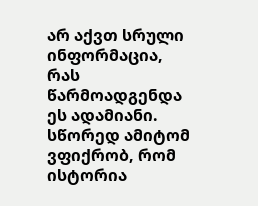არ აქვთ სრული ინფორმაცია, რას წარმოადგენდა ეს ადამიანი. სწორედ ამიტომ ვფიქრობ, რომ ისტორია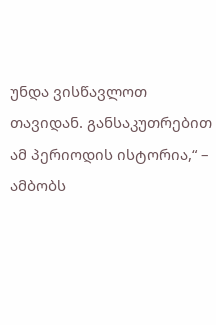უნდა ვისწავლოთ თავიდან. განსაკუთრებით ამ პერიოდის ისტორია,“ – ამბობს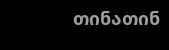თინათინ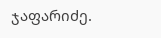ჯაფარიძე.